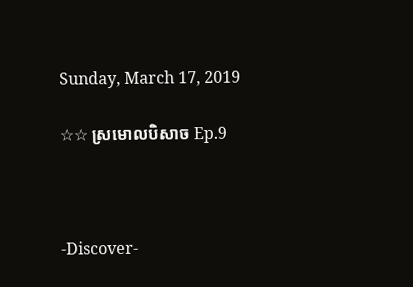Sunday, March 17, 2019

☆☆ ស្រមេាលបិសាច Ep.9



-Discover-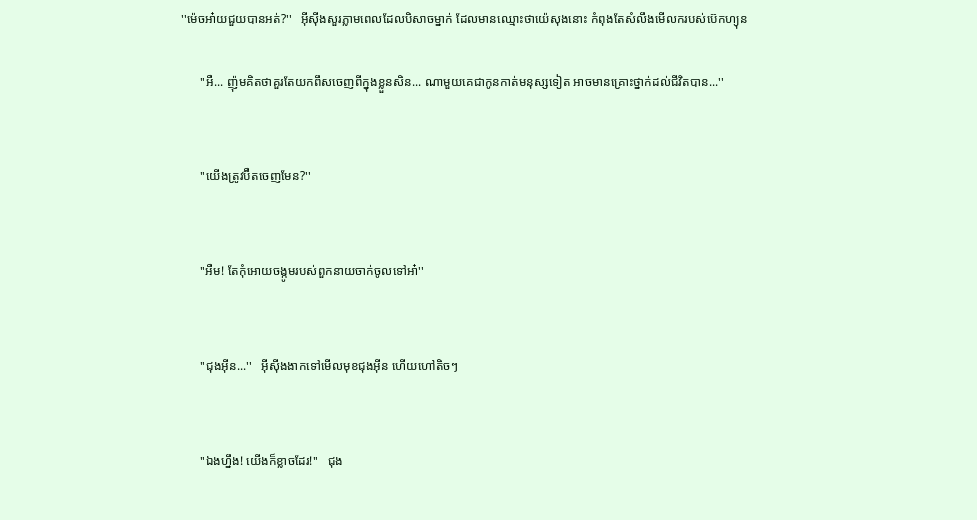''ម៉េចអា៎យជួយបានអត់?''   អុីសុីងសួរភ្លាមពេលដែលបិសាចម្នាក់ ដែលមានឈ្មេាះថាយ៉េសុងនេាះ កំពុងតែសំលឹងមេីលករបស់ប៊េកហ្យុន

      ''អឺ... ញ៉ុមគិតថាគួរតែយកពឹសចេញពីក្នុងខ្លួនសិន... ណាមួយគេជាកូនកាត់មនុស្សទៀត អាចមានគ្រេាះថ្នាក់ដល់ជីវិតបាន...''


      ''យេីងត្រូវប៊ឺតចេញមែន?''


      ''អឺម! តែកុំអេាយចង្កូមរបស់ពួកនាយចាក់ចូលទៅអា៎''


      ''ជុងអុីន...''   អុីសុីងងាកទៅមេីលមុខជុងអុីន ហេីយហៅតិចៗ


      ''ឯងហ្នឹង! យេីងក៏ខ្លាចដែរ!''   ជុង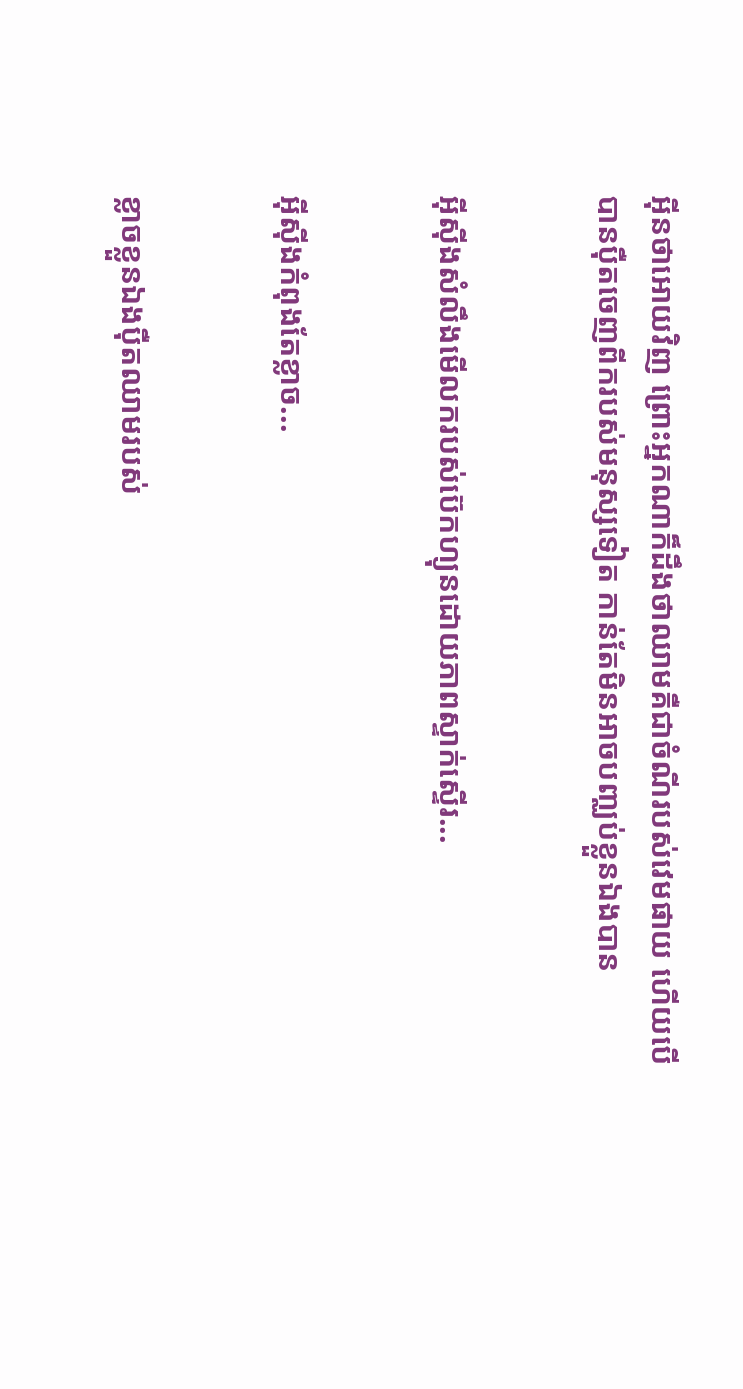អុីនថាអេាយវិញ ព្រេាះអ្នកណាក៏ដឹងថាឈាមគឺជាចំណីរបស់វេមផាយ ហេីយបេីបានបុឺតចេញពីករបស់មនុស្សទៀត កាន់តែមិនអាចបញ្ឈប់ខ្លួនឯងបាន


អុីសុីងសំលឹងមេីលករបស់ប៊េកហ្យុនដេាយភាពស្ទាក់ស្ទេីរ...


អុីសុីងកំពុងតែខ្លាច...


ខ្លាចខ្លួនឯងបុឺតឈាមរបស់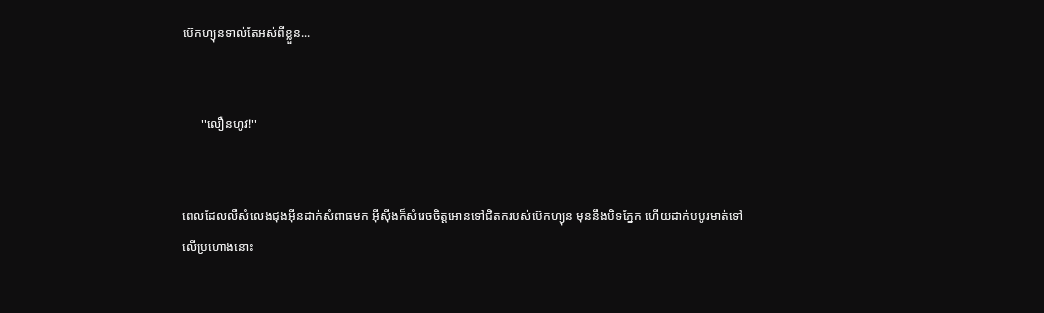ប៊េកហ្យុនទាល់តែអស់ពីខ្លួន...


      ''លឿនហូវ!''


ពេលដែលលឺសំលេងជុងអុីនដាក់សំពាធមក អុីសុីងក៏សំរេចចិត្តអេានទៅជិតករបស់ប៊េកហ្យុន មុននឹងបិទភ្នែក ហេីយដាក់បបូរមាត់ទៅលេីប្រហេាងនេាះ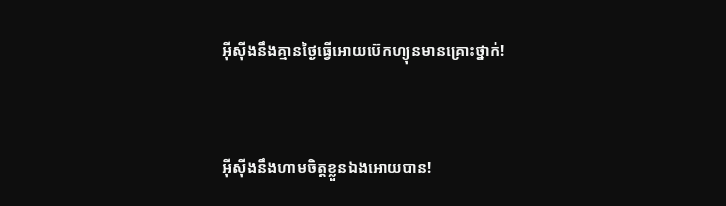អុីសុីងនឹងគ្មានថ្ងៃធ្វេីអេាយប៊េកហ្យុនមានគ្រេាះថ្នាក់!


អុីសុីងនឹងហាមចិត្តខ្លួនឯងអេាយបាន!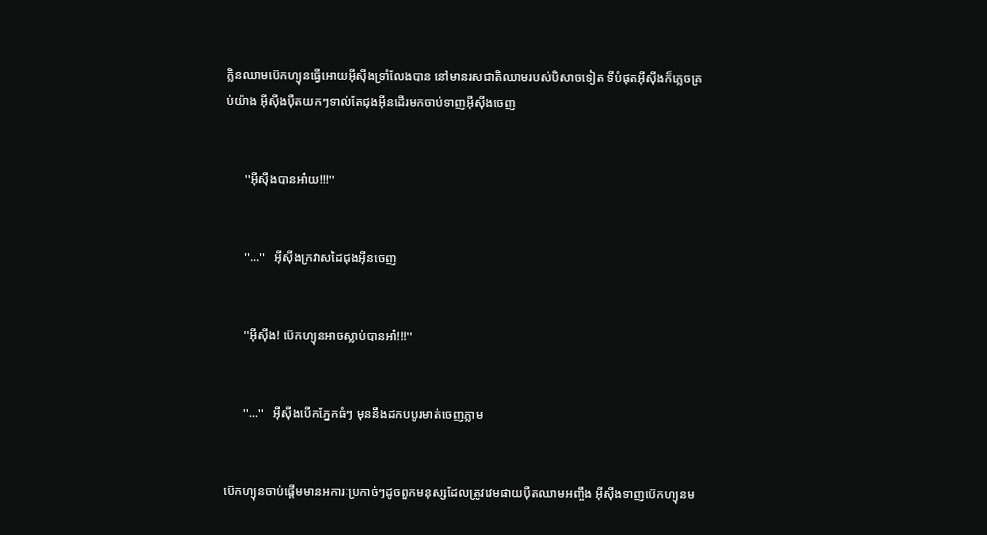ក្លិនឈាមប៊េកហ្យុនធ្វេីអេាយអុីសុីងទ្រាំលែងបាន នៅមានរសជាតិឈាមរបស់បិសាចទៀត ទីបំផុតអុីសុីងក៏ភ្លេចគ្រប់យ៉ាង អុីសុីងបុឺតយកៗទាល់តែជុងអុីនដេីរមកចាប់ទាញអុីសុីងចេញ


      ''អុីសុីងបានអា៎យ!!!''


      ''...''   អុីសុីងក្រវាសដៃជុងអុីនចេញ


      ''អុីសុីង! ប៊េកហ្យុនអាចស្លាប់បានអា៎!!!''


      ''...''   អុីសុីងបេីកភ្នែកធំៗ មុននឹងដកបបូរមាត់ចេញភ្លាម


ប៊េកហ្យុនចាប់ផ្តេីមមានអការៈប្រកាច់ៗដូចពួកមនុស្សដែលត្រូវវេមផាយបុឺតឈាមអញ្ចឹង អុីសុីងទាញប៊េកហ្យុនម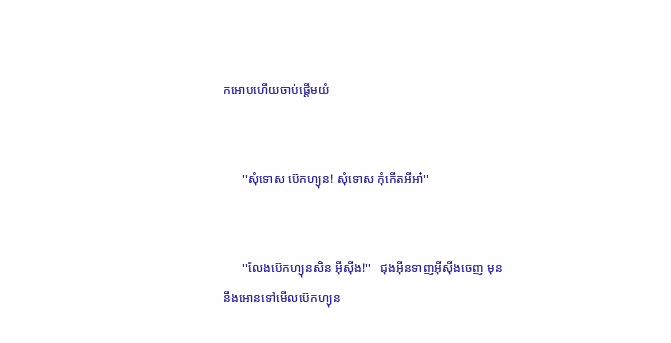កអេាបហេីយចាប់ផ្តេីមយំ


      ''សុំទេាស ប៊េកហ្យុន! សុំទេាស កុំកេីតអីអា៎''


      ''លែងប៊េកហ្យុនសិន អុីសុីង!''   ជុងអុីនទាញអុីសុីងចេញ មុននឹងអេានទៅមេីលប៊េកហ្យុន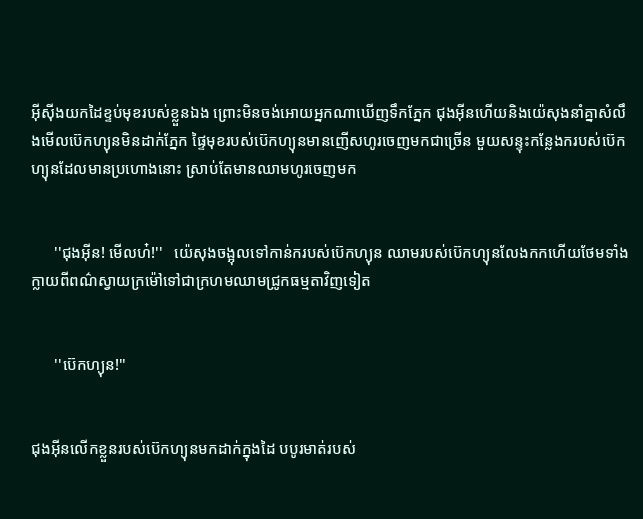អុីសុីងយកដៃខ្ទប់មុខរបស់ខ្លួនឯង ព្រេាះមិនចង់អេាយអ្នកណាឃេីញទឹកភ្នែក ជុងអុីនហេីយនិងយ៉េសុងនាំគ្នាសំលឹងមេីលប៊េកហ្យុនមិនដាក់ភ្នែក ផ្ទៃមុខរបស់ប៊េកហ្យុនមានញេីសហូរចេញមកជាច្រេីន មួយសន្ទុះកន្លែងករបស់ប៊េកហ្យុនដែលមានប្រហេាងនេាះ ស្រាប់តែមានឈាមហូរចេញមក


      ''ជុងអុីន! មេីលហ៎!''   យ៉េសុងចង្អុលទៅកាន់ករបស់ប៊េកហ្យុន ឈាមរបស់ប៊េកហ្យុនលែងកកហេីយថែមទាំងក្លាយពីពណ៌ស្វាយក្រម៉ៅទៅជាក្រហមឈាមជ្រូកធម្មតាវិញទៀត


      ''ប៊េកហ្យុន!''


ជុងអុីនលេីកខ្លួនរបស់ប៊េកហ្យុនមកដាក់ក្នុងដៃ បបូរមាត់របស់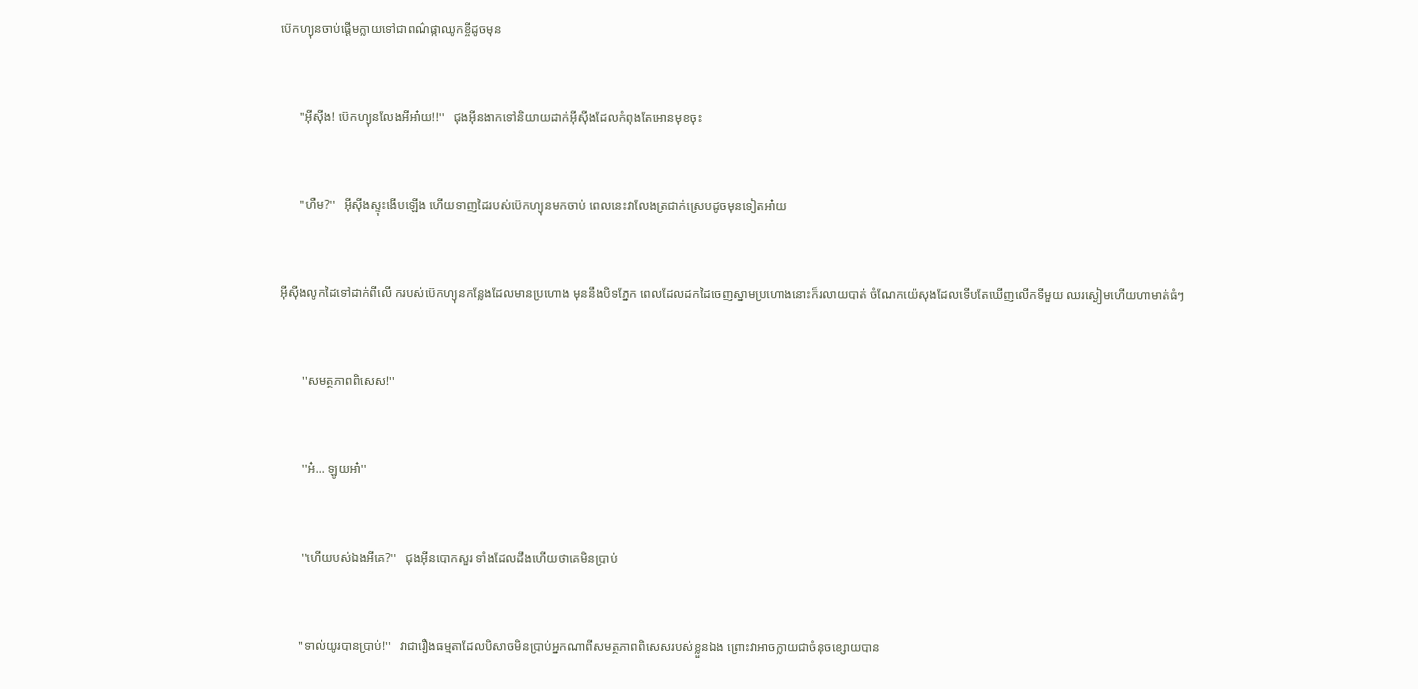ប៊េកហ្យុនចាប់ផ្តេីមក្លាយទៅជាពណ៌ផ្កាឈូកខ្ចីដូចមុន


      ''អុីសុីង! ប៊េកហ្យុនលែងអីអា៎យ!!''   ជុងអុីនងាកទៅនិយាយដាក់អុីសុីងដែលកំពុងតែអេានមុខចុះ


      ''ហឺម?''   អុីសុីងស្ទុះងេីបឡេីង ហេីយទាញដៃរបស់ប៊េកហ្យុនមកចាប់ ពេលនេះវាលែងត្រជាក់ស្រេបដូចមុនទៀតអា៎យ


អុីសុីងលូកដៃទៅដាក់ពីលេី ករបស់ប៊េកហ្យុនកន្លែងដែលមានប្រហេាង មុននឹងបិទភ្នែក ពេលដែលដកដៃចេញស្នាមប្រហេាងនេាះក៏រលាយបាត់ ចំណែកយ៉េសុងដែលទេីបតែឃេីញលេីកទីមួយ ឈរស្ងៀមហេីយហាមាត់ធំៗ


       ''សមត្ថភាពពិសេស!''


       ''អ៎... ឡូយអា៎''


       ''ហេីយបស់ឯងអីគេ?''   ជុងអុីនបេាកសួរ ទាំងដែលដឹងហេីយថាគេមិនប្រាប់


      ''ទាល់យូរបានប្រាប់!''   វាជារឿងធម្មតាដែលបិសាចមិនប្រាប់អ្នកណាពីសមត្ថភាពពិសេសរបស់ខ្លួនឯង ព្រេាះវាអាចក្លាយជាចំនុចខ្សេាយបាន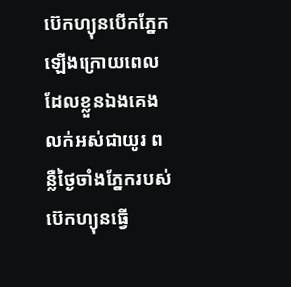ប៊េកហ្យុនបេីកភ្នែកឡេីងក្រេាយពេលដែលខ្លួនឯងគេងលក់អស់ជាយូរ ពន្លឺថ្ងៃចាំងភ្នែករបស់ប៊េកហ្យុនធ្វេី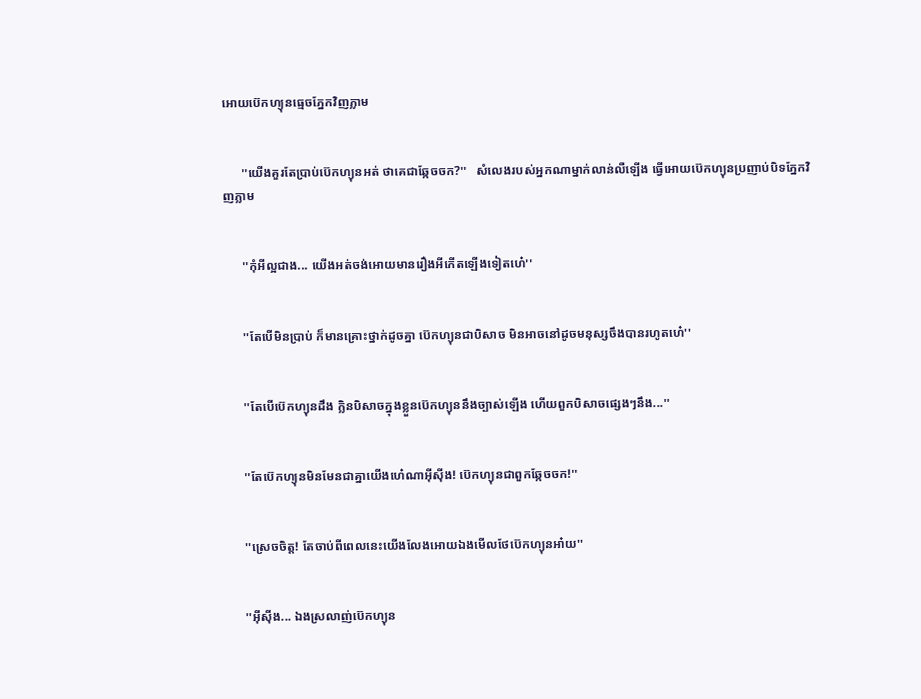អេាយប៊េកហ្យុនធ្មេចភ្នែកវិញភ្លាម


      ''យេីងគួរតែប្រាប់ប៊េកហ្យុនអត់ ថាគេជាឆ្កែចចក?''   សំលេងរបស់អ្នកណាម្នាក់លាន់លឺឡេីង ធ្វេីអេាយប៊េកហ្យុនប្រញាប់បិទភ្នែកវិញភ្លាម


      ''កុំអីល្អជាង... យេីងអត់ចង់អេាយមានរឿងអីកេីតឡេីងទៀតហេ៎''


      ''តែបេីមិនប្រាប់ ក៏មានគ្រេាះថ្នាក់ដូចគ្នា ប៊េកហ្យុនជាបិសាច មិនអាចនៅដូចមនុស្សចឹងបានរហូតហេ៎''


      ''តែបេីប៊េកហ្យុនដឹង ក្លិនបិសាចក្នុងខ្លួនប៊េកហ្យុននឹងច្បាស់ឡេីង ហេីយពួកបិសាចផ្សេងៗនឹង...''


      ''តែប៊េកហ្យុនមិនមែនជាគ្នាយេីងហេ៎ណាអុីសុីង! ប៊េកហ្យុនជាពួកឆ្កែចចក!''


      ''ស្រេចចិត្ត! តែចាប់ពីពេលនេះយេីងលែងអេាយឯងមេីលថែប៊េកហ្យុនអា៎យ''


      ''អុីសុីង... ឯងស្រលាញ់ប៊េកហ្យុន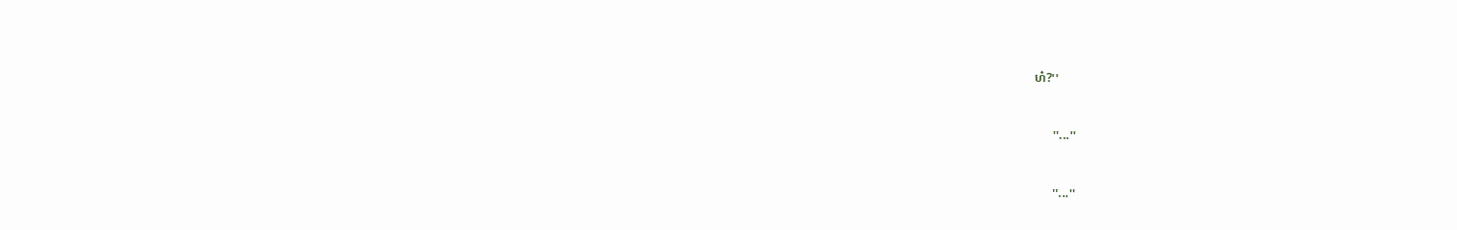ហ៎?''


      ''...''


      ''...''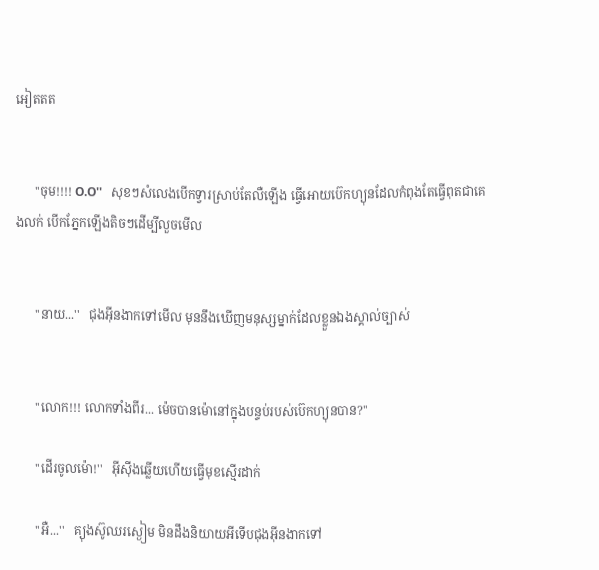អៀតតត


      ''ចុម!!!! O.O''   សុខៗសំលេងបេីកទ្វារស្រាប់តែលឺឡេីង ធ្វេីអេាយប៊េកហ្យុនដែលកំពុងតែធ្វេីពុតជាគេងលក់ បេីកភ្នែកឡេីងតិចៗដេីម្បីលួចមេីល


      ''នាយ...''   ជុងអុីនងាកទៅមេីល មុននឹងឃេីញមនុស្សម្នាក់ដែលខ្លួនឯងស្គាល់ច្បាស់


      ''លេាក!!! លេាកទាំងពីរ... ម៉េចបានម៉េានៅក្នុងបន្ទប់របស់ប៊េកហ្យុនបាន?''

      ''ដេីរចូលម៉េា!''   អុីសុីងឆ្លេីយហេីយធ្វេីមុខស្មេីរដាក់

      ''អឺ...''   គ្យុងស៊ូឈរស្ងៀម មិនដឹងនិយាយអីទេីបជុងអុីនងាកទៅ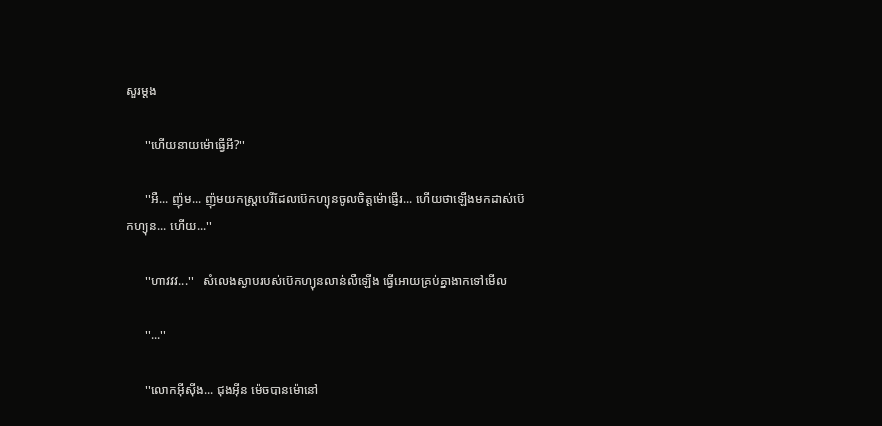សួរម្តង

      ''ហេីយនាយម៉េាធ្វេីអី?''

      ''អឺ... ញ៉ុម... ញ៉ុមយកស្ត្របេរីដែលប៊េកហ្យុនចូលចិត្តម៉េាផ្ញេីរ... ហេីយថាឡេីងមកដាស់ប៊េកហ្យុន... ហេីយ...''

      ''ហាវវវ...''   សំលេងស្ងាបរបស់ប៊េកហ្យុនលាន់លឺឡេីង ធ្វេីអេាយគ្រប់គ្នាងាកទៅមេីល

      ''...''

      ''លេាកអុីសុីង... ជុងអុីន ម៉េចបានម៉េានៅ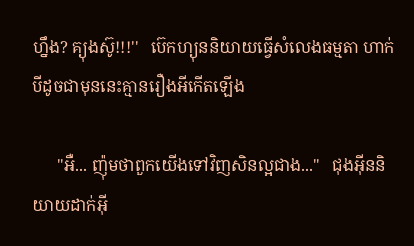ហ្នឹង? គ្យុងស៊ូ!!!''   ប៊េកហ្យុននិយាយធ្វេីសំលេងធម្មតា ហាក់បីដូចជាមុននេះគ្មានរឿងអីកេីតឡេីង

      ''អឺ... ញ៉ុមថាពួកយេីងទៅវិញសិនល្អជាង...''   ជុងអុីននិយាយដាក់អុី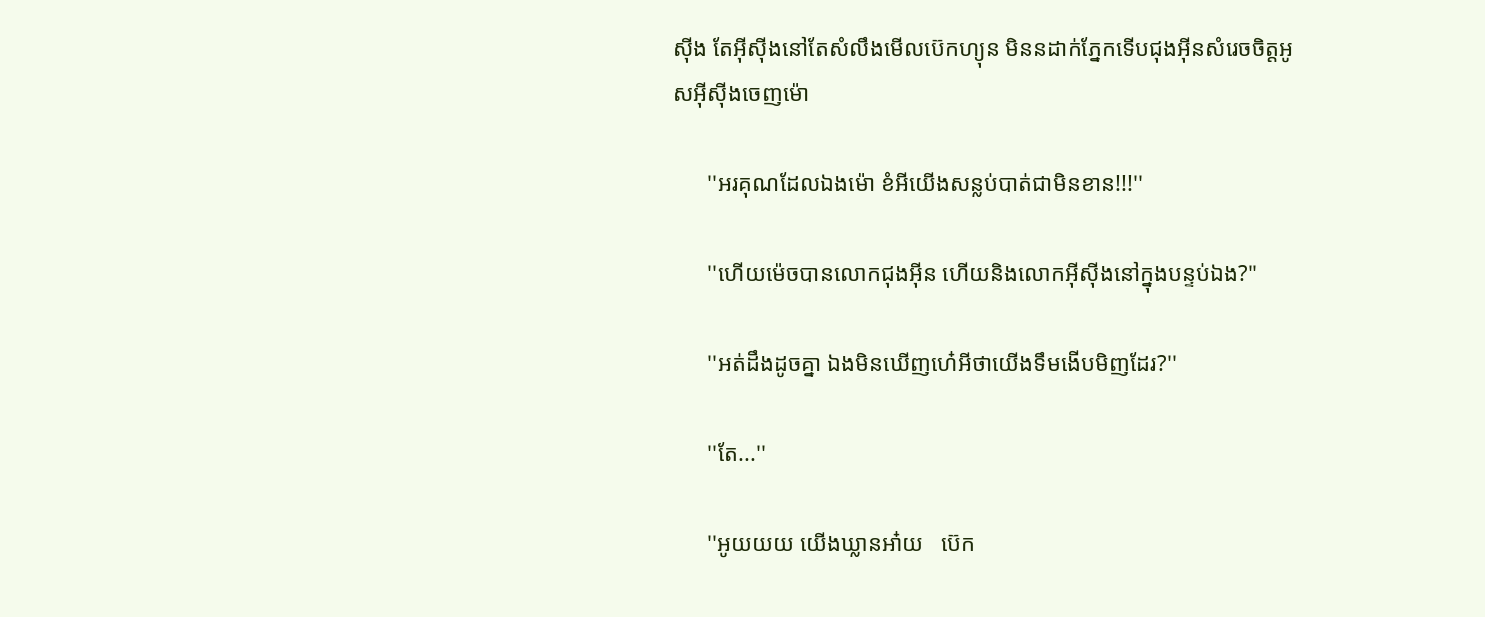សុីង តែអុីសុីងនៅតែសំលឹងមេីលប៊េកហ្យុន មិននដាក់ភ្នែកទេីបជុងអុីនសំរេចចិត្តអូសអុីសុីងចេញម៉េា

      ''អរគុណដែលឯងម៉េា ខំអីយេីងសន្លប់បាត់ជាមិនខាន!!!''

      ''ហេីយម៉េចបានលេាកជុងអុីន ហេីយនិងលេាកអុីសុីងនៅក្នុងបន្ទប់ឯង?''

      ''អត់ដឹងដូចគ្នា ឯងមិនឃេីញហេ៎អីថាយេីងទឹមងេីបមិញដែរ?''

      ''តែ...''

      ''អូយយយ យេីងឃ្លានអា៎យ   ប៊េក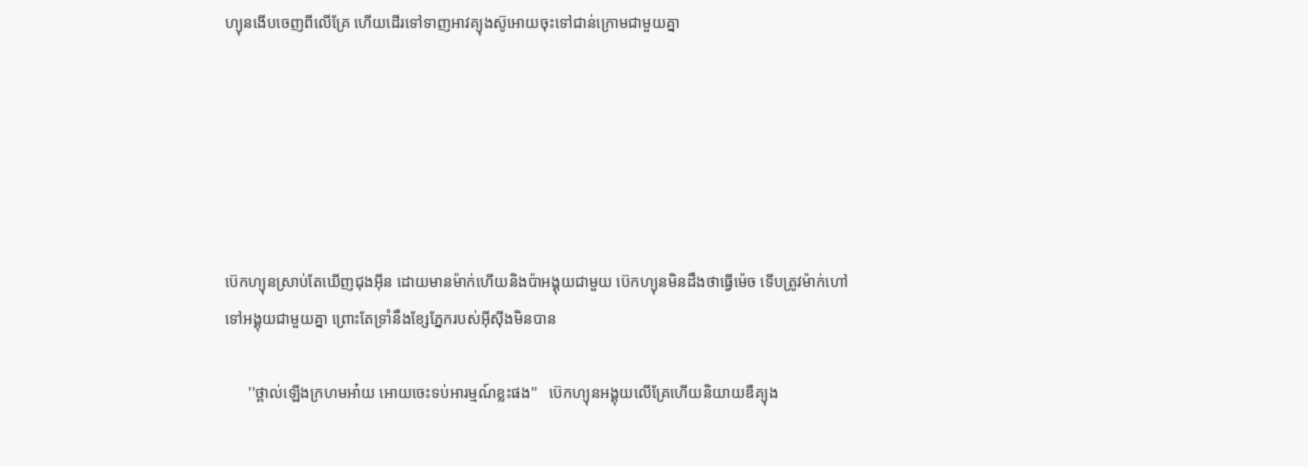ហ្យុនងេីបចេញពីលេីគ្រែ ហេីយដេីរទៅទាញអាវគ្យុងស៊ូអេាយចុះទៅជាន់ក្រេាមជាមួយគ្នា






ប៊េកហ្យុនស្រាប់តែឃេីញជុងអុីន ដេាយមានម៉ាក់ហេីយនិងប៉ាអង្គុយជាមួយ ប៊េកហ្យុនមិនដឹងថាធ្វេីម៉េច ទេីបត្រូវម៉ាក់ហៅទៅអង្គុយជាមួយគ្នា ព្រេាះតែទ្រាំនឹងខ្សែភ្នែករបស់អុីសុីងមិនបាន

      ''ថ្ពាល់ឡេីងក្រហមអា៎យ អេាយចេះទប់អារម្មណ៍ខ្លះផង''   ប៊េកហ្យុនអង្គុយលេីគ្រែហេីយនិយាយឌឺគ្យុង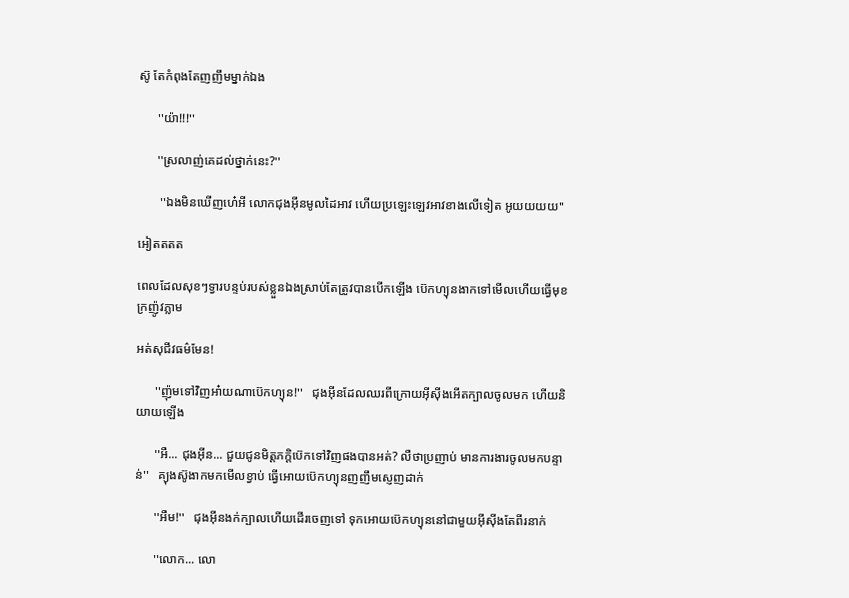ស៊ូ តែកំពុងតែញញឹមម្នាក់ឯង

      ''យ៉ា!!!''

      ''ស្រលាញ់គេដល់ថ្នាក់នេះ?''

       ''ឯងមិនឃេីញហេ៎អី លេាកជុងអុីនមូលដៃអាវ ហេីយប្រឡេះឡេវអាវខាងលេីទៀត អូយយយយ''

អៀតតតត

ពេលដែលសុខៗទ្វារបន្ទប់របស់ខ្លួនឯងស្រាប់តែត្រូវបានបេីកឡេីង ប៊េកហ្យុនងាកទៅមេីលហេីយធ្វេីមុខក្រញ៉ូវភ្លាម

អត់សុជីវធម៌មែន!

      ''ញ៉ុមទៅវិញអា៎យណាប៊េកហ្យុន!''   ជុងអុីនដែលឈរពីក្រេាយអុីសុីងអេីតក្បាលចូលមក ហេីយនិយាយឡេីង

      ''អឺ... ជុងអុីន... ជួយជូនមិត្តភក្តិប៊េកទៅវិញផងបានអត់? លឺថាប្រញាប់ មានការងារចូលមកបន្ទាន់''   គ្យុងស៊ូងាកមកមេីលខ្វាប់ ធ្វេីអេាយប៊េកហ្យុនញញឹមស្ញេញដាក់

      ''អឺម!''   ជុងអុីនងក់ក្បាលហេីយដេីរចេញទៅ ទុកអេាយប៊េកហ្យុននៅជាមួយអុីសុីងតែពីរនាក់

      ''លេាក... លេា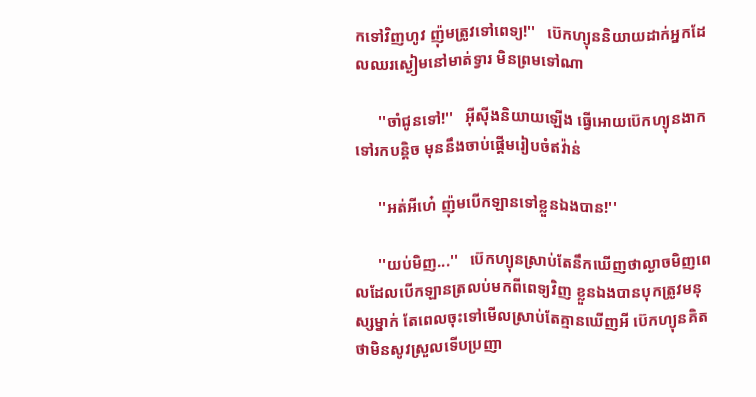កទៅវិញហូវ ញ៉ុមត្រូវទៅពេទ្យ!''   ប៊េកហ្យុននិយាយដាក់អ្នកដែលឈរស្ងៀមនៅមាត់ទ្វារ មិនព្រមទៅណា

      ''ចាំជូនទៅ!''   អុីសុីងនិយាយឡេីង ធ្វេីអេាយប៊េកហ្យុនងាកទៅរកបន្តិច មុននឹងចាប់ផ្តេីមរៀបចំឥវ៉ាន់

      ''អត់អីហេ៎ ញ៉ុមបេីកឡានទៅខ្លួនឯងបាន!''

      ''យប់មិញ...''   ប៊េកហ្យុនស្រាប់តែនឹកឃេីញថាល្ងាចមិញពេលដែលបេីកឡានត្រលប់មកពីពេទ្យវិញ ខ្លួនឯងបានបុកត្រូវមនុស្សម្នាក់ តែពេលចុះទៅមេីលស្រាប់តែគ្មានឃេីញអី ប៊េកហ្យុនគិតថាមិនសូវស្រួលទេីបប្រញា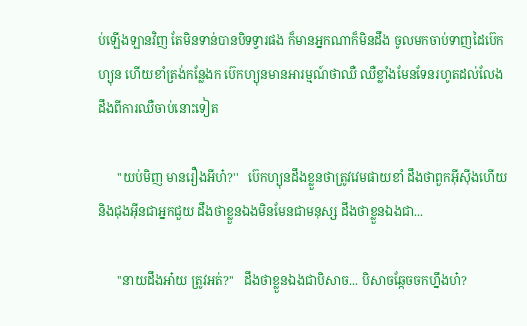ប់ឡេីងឡានវិញ តែមិនទាន់បានបិទទ្វារផង ក៏មានអ្នកណាក៏មិនដឹង ចូលមកចាប់ទាញដៃប៊េកហ្យុន ហេីយខាំត្រង់កន្លែងក ប៊េកហ្យុនមានអារម្មណ៍ថាឈឺ ឈឺខ្លាំងមែនទែនរហូតដល់លែងដឹងពីការឈឺចាប់នេាះទៀត

      ''យប់មិញ មានរឿងអីហ៎?''   ប៊េកហ្យុនដឹងខ្លួនថាត្រូវវេមផាយខាំ ដឹងថាពួកអុីសុីងហេីយនិងជុងអុីនជាអ្នកជួយ ដឹងថាខ្លួនឯងមិនមែនជាមនុស្ស ដឹងថាខ្លួនឯងជា...

      ''នាយដឹងអា៎យ ត្រូវអត់?''   ដឹងថាខ្លួនឯងជាបិសាច... បិសាចឆ្កែចចកហ្នឹងហ៎?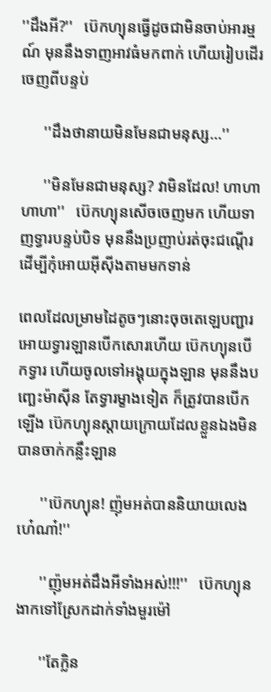''ដឹងអី?''   ប៊េកហ្យុនធ្វេីដូចជាមិនចាប់អារម្មណ៍ មុននឹងទាញអាវធំមកពាក់ ហេីយរៀបដេីរចេញពីបន្ទប់

      ''ដឹងថានាយមិនមែនជាមនុស្ស...''

      ''មិនមែនជាមនុស្ស? វាមិនដែល! ហាហាហាហា''   ប៊េកហ្យុនសេីចចេញមក ហេីយទាញទ្វារបន្ទប់បិទ មុននឹងប្រញាប់រត់ចុះជណ្តេីរ ដេីម្បីកុំអេាយអុីសុីងតាមមកទាន់

ពេលដែលម្រាមដៃតូចៗនេាះចុចតេឡេបញ្ជារអេាយទ្វារឡានបេីកសេារហេីយ ប៊េកហ្យុនបេីកទ្វារ ហេីយចូលទៅអង្គុយក្នុងឡាន មុននឹងបញ្ឆេះម៉ាសុីន តែទ្វារម្ខាងទៀត ក៏ត្រូវបានបេីកឡេីង ប៊េកហ្យុនស្តាយក្រេាយដែលខ្លួនឯងមិនបានចាក់កន្លឹះឡាន

      ''ប៊េកហ្យុន! ញ៉ុមអត់បាននិយាយលេងហេ៎ណា៎!''

      ''ញ៉ុមអត់ដឹងអីទាំងអស់!!!''   ប៊េកហ្យុនងាកទៅស្រែកដាក់ទាំងមួរម៉ៅ

      ''តែក្លិន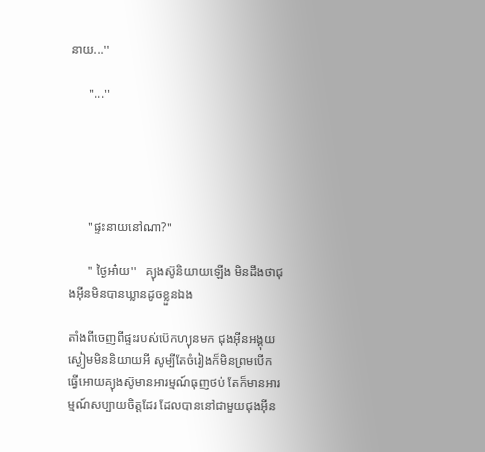នាយ...''

      ''...''





      ''ផ្ទះនាយនៅណា?''

      '' ថ្ងៃអា៎យ''   គ្យុងស៊ូនិយាយឡេីង មិនដឹងថាជុងអុីនមិនបានឃ្លានដូចខ្លួនឯង

តាំងពីចេញពីផ្ទះរបស់ប៊េកហ្យុនមក ជុងអុីនអង្គុយស្ងៀមមិននិយាយអី សូម្បីតែចំរៀងក៏មិនព្រមបេីក ធ្វេីអេាយគ្យុងស៊ូមានអារម្មណ៍ធុញថប់ តែក៏មានអារម្មណ៍សប្បាយចិត្តដែរ ដែលបាននៅជាមួយជុងអុីន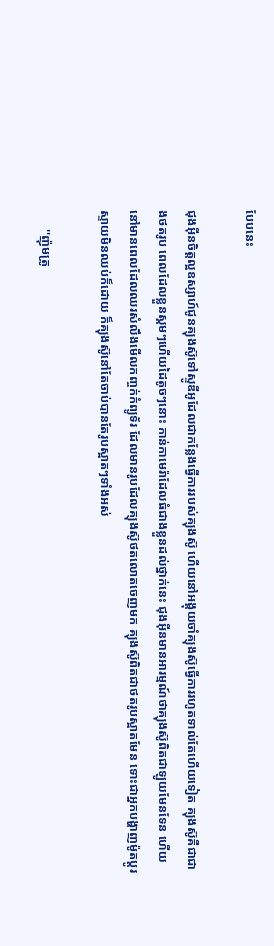បែបនេះ

ជុងអុីនចិត្តល្អឧស្សាហ៍ជូនគ្យុងស៊ូទៅស្ទូឌីអូដែលជាកន្លែងធ្វេីការរបស់គ្យុងស៊ូ ហេីយនៅអង្គុយចាំគ្យុងស៊ូធ្វេីការរហូតទាល់តែហេីយទៀត គ្យុងស៊ូគឺជាជាងថតរូប ពេលដែលខ្លួនស្គមៗហេីយដៃតូចៗនេាះ កាន់កាមេរ៉ាដែលធំជាងខ្លួនដល់ថ្នាក់នេះ ជុងអុីនមានអារម្មណ៍ថាគ្យុងស៊ូពិតជាឡូយមែនទែន ហេីយនៅមានពេលដែលឈរសំលឹងមេីលកញ្ចក់កំព្យូទ័រ ដែលមានរូបដែលគ្យុងស៊ូថតលេាតចេញមក គ្យុងស៊ូពិតជាថតរូបស្អាតមែន ទេាះជាអ្នកបង្ហាញម៉ូតប្តូរស្ទាយមិនឈប់ក៏ដេាយ ក៏គ្យុងស៊ូនៅតែចាប់បានតែរូបស្អាតៗទាំងអស់

      ''ញ៉ុមត្រូ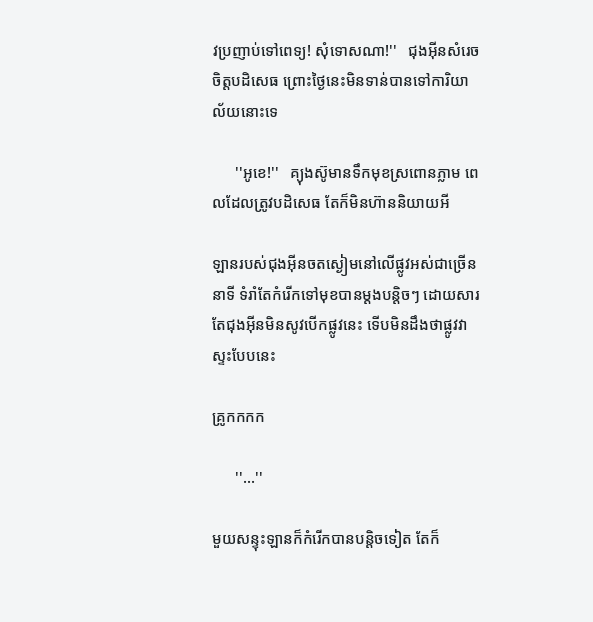វប្រញាប់ទៅពេទ្យ! សុំទេាសណា!''   ជុងអុីនសំរេចចិត្តបដិសេធ ព្រេាះថ្ងៃនេះមិនទាន់បានទៅការិយាល័យនេាះទេ

      ''អូខេ!''   គ្យុងស៊ូមានទឹកមុខស្រពេានភ្លាម ពេលដែលត្រូវបដិសេធ តែក៏មិនហ៊ាននិយាយអី

ឡានរបស់ជុងអុីនចតស្ងៀមនៅលេីផ្លូវអស់ជាច្រេីននាទី ទំរាំតែកំរេីកទៅមុខបានម្តងបន្តិចៗ ដេាយសារតែជុងអុីនមិនសូវបេីកផ្លូវនេះ ទេីបមិនដឹងថាផ្លូវវាស្ទះបែបនេះ

គ្រូកកកក

      ''...''

មួយសន្ទុះឡានក៏កំរេីកបានបន្តិចទៀត តែក៏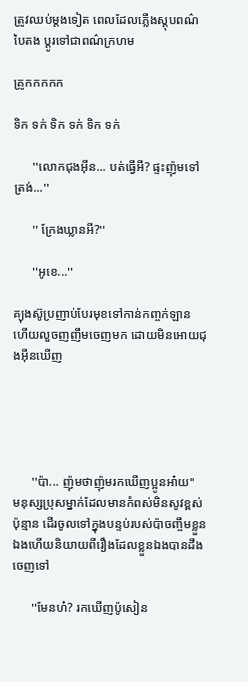ត្រូវឈប់ម្តងទៀត ពេលដែលភ្លេីងស្តុបពណ៌បៃតង ប្តូរទៅជាពណ៌ក្រហម

គ្រូកកកកក

ទិក ទក់ ទិក ទក់ ទិក ទក់

      ''លេាកជុងអុីន... បត់ធ្វេីអី? ផ្ទះញ៉ុមទៅត្រង់...''

      '' ក្រែងឃ្លានអី?''

      ''អូខេ...''

គ្យុងស៊ូប្រញាប់បែរមុខទៅកាន់កញ្ចក់ឡាន ហេីយលួចញញឹមចេញមក ដេាយមិនអេាយជុងអុីនឃេីញ





      ''ប៉ា... ញ៉ុមថាញ៉ុមរកឃេីញប្អូនអា៎យ''   មនុស្សប្រុសម្នាក់ដែលមានកំពស់មិនសូវខ្ពស់ប៉ុន្មាន ដេីរចូលទៅក្នុងបន្ទប់របស់ប៉ាចញ្ចឹមខ្លួនឯងហេីយនិយាយពីរឿងដែលខ្លួនឯងបានដឹងចេញទៅ

      ''មែនហ៎? រកឃេីញប៉ូសៀន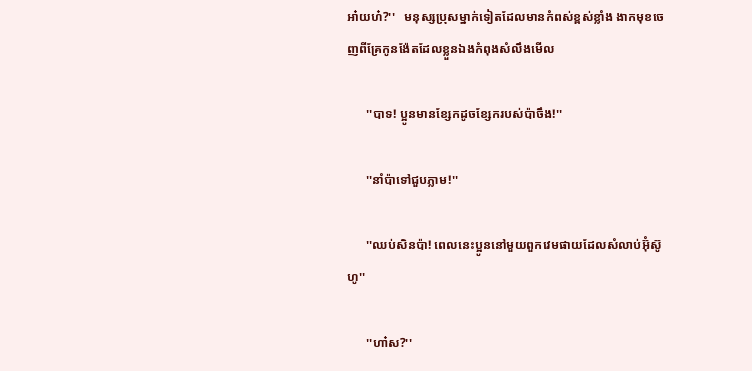អា៎យហ៎?''   មនុស្សប្រុសម្នាក់ទៀតដែលមានកំពស់ខ្ពស់ខ្លាំង ងាកមុខចេញពីគ្រែកូនង៉ែតដែលខ្លួនឯងកំពុងសំលឹងមេីល

      ''បាទ! ប្អូនមានខ្សែកដូចខ្សែករបស់ប៉ាចឹង!''

      ''នាំប៉ាទៅជួបភ្លាម!''

      ''ឈប់សិនប៉ា! ពេលនេះប្អូននៅមួយពួកវេមផាយដែលសំលាប់អ៊ុំស៊ូហូ''

      ''ហា៎ស?''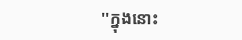''ក្នុងនេាះ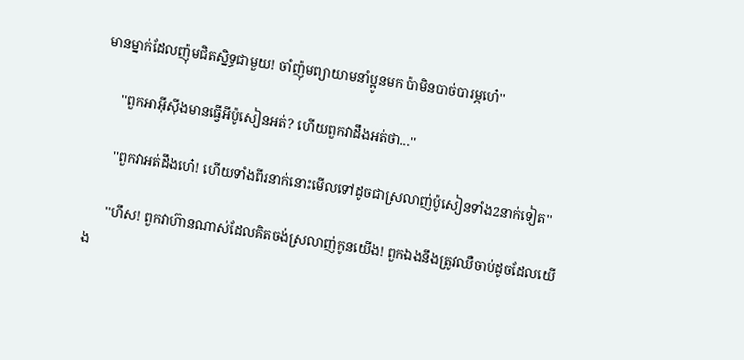មានម្នាក់ដែលញ៉ុមជិតស្និទ្ធជាមួយ! ចាំញ៉ុមព្យាយាមនាំប្អូនមក ប៉ាមិនបាច់បារម្ភហេ៎''

      ''ពួកអាអុីសុីងមានធ្វេីអីប៉ូសៀនអត់? ហេីយពួកវាដឹងអត់ថា...''

      ''ពួកវាអត់ដឹងហេ៎! ហេីយទាំងពីរនាក់នេាះមេីលទៅដូចជាស្រលាញ់ប៉ូសៀនទាំង2នាក់ទៀត''

      ''ហឹស! ពួកវាហ៊ានណាស់ដែលគិតចង់ស្រលាញ់កូនយេីង! ពួកឯងនឹងត្រូវឈឺចាប់ដូចដែលយេីង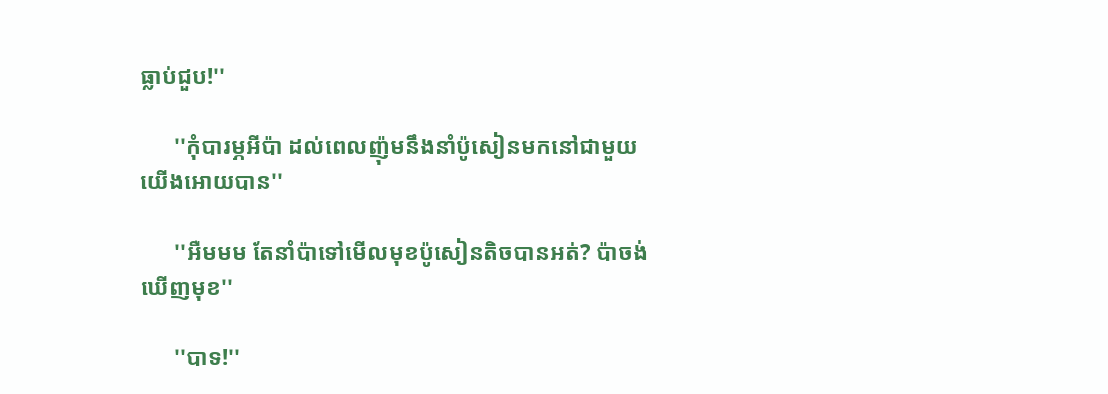ធ្លាប់ជួប!''

      ''កុំបារម្ភអីប៉ា ដល់ពេលញ៉ុមនឹងនាំប៉ូសៀនមកនៅជាមួយយេីងអេាយបាន''

      ''អឺមមម តែនាំប៉ាទៅមេីលមុខប៉ូសៀនតិចបានអត់? ប៉ាចង់ឃេីញមុខ''

      ''បាទ!''